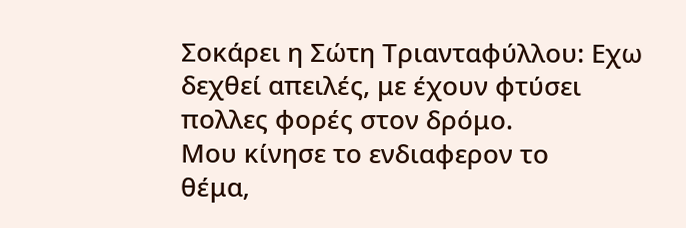Σοκάρει η Σώτη Τριανταφύλλου: Εχω δεχθεί απειλές, με έχουν φτύσει
πολλες φορές στον δρόμο.
Μου κίνησε το ενδιαφερον το
θέμα,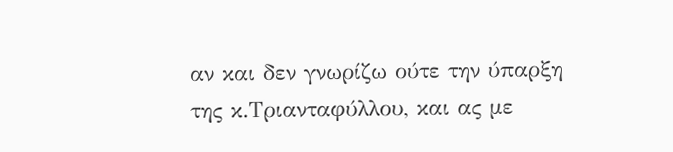αν και δεν γνωρίζω ούτε την ύπαρξη της κ.Τριανταφύλλου, και ας με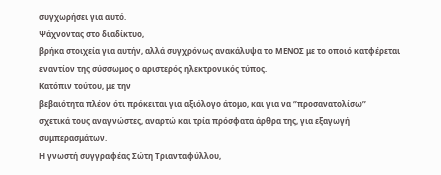συγχωρήσει για αυτό.
Ψάχνοντας στο διαδίκτυο,
βρήκα στοιχεία για αυτήν, αλλά συγχρόνως ανακάλυψα το ΜΕΝΟΣ με το οποιό κατφέρεται
εναντίον της σύσσωμος ο αριστερός ηλεκτρονικός τύπος.
Κατόπιν τούτου, με την
βεβαιότητα πλέον ότι πρόκειται για αξιόλογο άτομο, και για να ‘’προσανατολίσω’’
σχετικά τους αναγνώστες, αναρτώ και τρία πρόσφατα άρθρα της, για εξαγωγή
συμπερασμάτων.
Η γνωστή συγγραφέας Σώτη Τριανταφύλλου,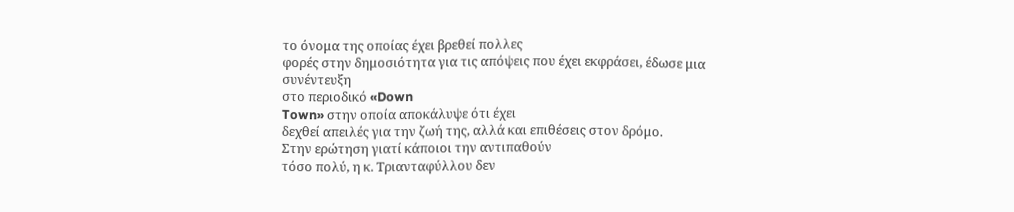το όνομα της οποίας έχει βρεθεί πολλες
φορές στην δημοσιότητα για τις απόψεις που έχει εκφράσει, έδωσε μια συνέντευξη
στο περιοδικό «Down
Town» στην οποία αποκάλυψε ότι έχει
δεχθεί απειλές για την ζωή της, αλλά και επιθέσεις στον δρόμο.
Στην ερώτηση γιατί κάποιοι την αντιπαθούν
τόσο πολύ, η κ. Τριανταφύλλου δεν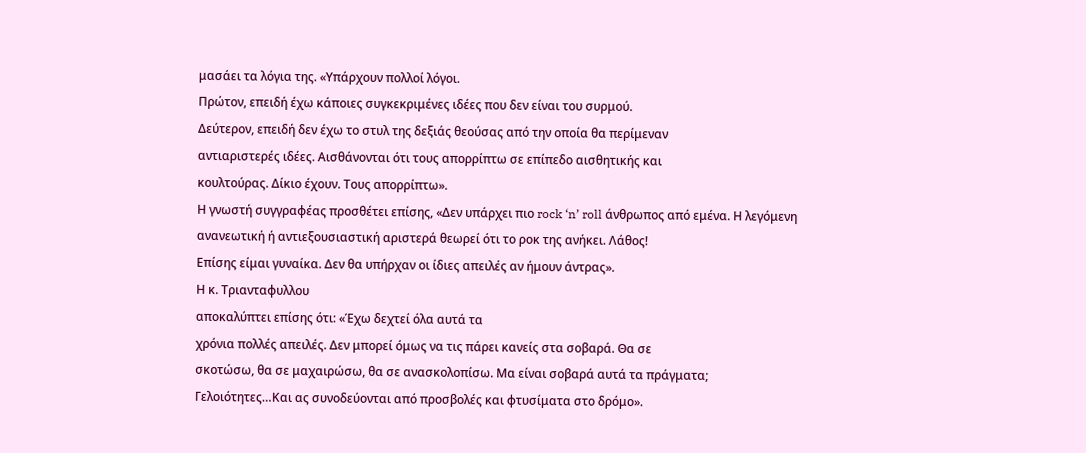μασάει τα λόγια της. «Υπάρχουν πολλοί λόγοι.
Πρώτον, επειδή έχω κάποιες συγκεκριμένες ιδέες που δεν είναι του συρμού.
Δεύτερον, επειδή δεν έχω το στυλ της δεξιάς θεούσας από την οποία θα περίμεναν
αντιαριστερές ιδέες. Αισθάνονται ότι τους απορρίπτω σε επίπεδο αισθητικής και
κουλτούρας. Δίκιο έχουν. Τους απορρίπτω».
Η γνωστή συγγραφέας προσθέτει επίσης, «Δεν υπάρχει πιο rock ‘n’ roll άνθρωπος από εμένα. Η λεγόμενη
ανανεωτική ή αντιεξουσιαστική αριστερά θεωρεί ότι το ροκ της ανήκει. Λάθος!
Επίσης είμαι γυναίκα. Δεν θα υπήρχαν οι ίδιες απειλές αν ήμουν άντρας».
Η κ. Τριανταφυλλου
αποκαλύπτει επίσης ότι: «Έχω δεχτεί όλα αυτά τα
χρόνια πολλές απειλές. Δεν μπορεί όμως να τις πάρει κανείς στα σοβαρά. Θα σε
σκοτώσω, θα σε μαχαιρώσω, θα σε ανασκολοπίσω. Μα είναι σοβαρά αυτά τα πράγματα;
Γελοιότητες…Και ας συνοδεύονται από προσβολές και φτυσίματα στο δρόμο».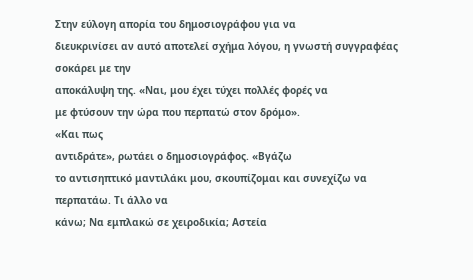Στην εύλογη απορία του δημοσιογράφου για να
διευκρινίσει αν αυτό αποτελεί σχήμα λόγου, η γνωστή συγγραφέας σοκάρει με την
αποκάλυψη της. «Ναι, μου έχει τύχει πολλές φορές να
με φτύσουν την ώρα που περπατώ στον δρόμο».
«Και πως
αντιδράτε», ρωτάει ο δημοσιογράφος. «Βγάζω
το αντισηπτικό μαντιλάκι μου, σκουπίζομαι και συνεχίζω να περπατάω. Τι άλλο να
κάνω; Να εμπλακώ σε χειροδικία; Αστεία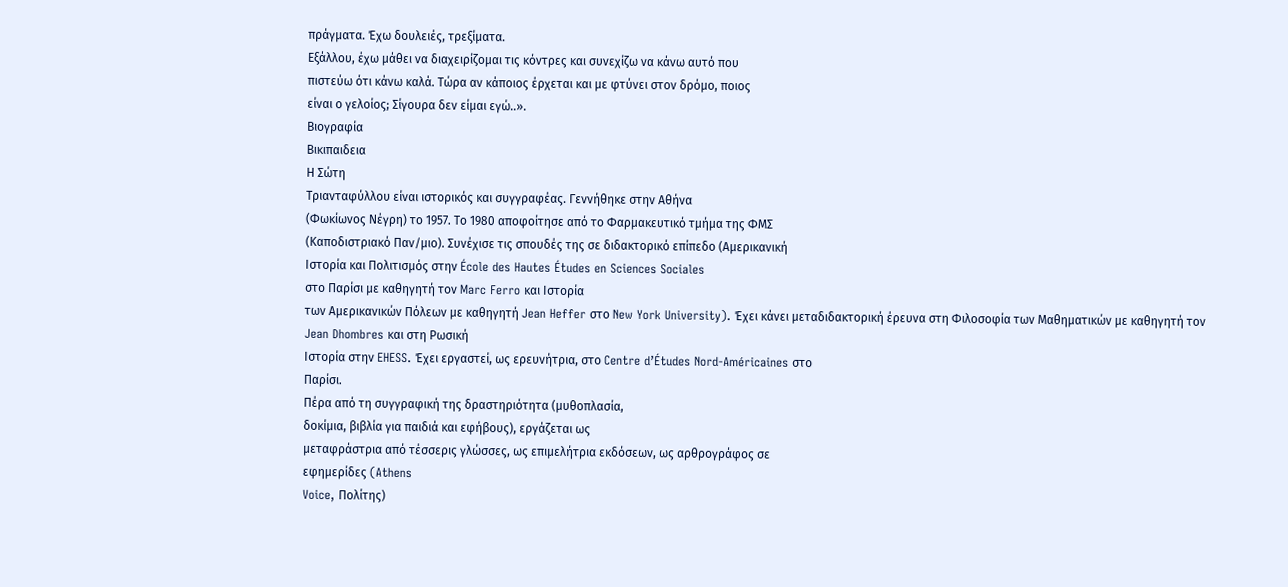πράγματα. Έχω δουλειές, τρεξίματα.
Εξάλλου, έχω μάθει να διαχειρίζομαι τις κόντρες και συνεχίζω να κάνω αυτό που
πιστεύω ότι κάνω καλά. Τώρα αν κάποιος έρχεται και με φτύνει στον δρόμο, ποιος
είναι ο γελοίος; Σίγουρα δεν είμαι εγώ..».
Βιογραφία
Βικιπαιδεια
Η Σώτη
Τριανταφύλλου είναι ιστορικός και συγγραφέας. Γεννήθηκε στην Αθήνα
(Φωκίωνος Νέγρη) το 1957. Το 1980 αποφοίτησε από το Φαρμακευτικό τμήμα της ΦΜΣ
(Καποδιστριακό Παν/μιο). Συνέχισε τις σπουδές της σε διδακτορικό επίπεδο (Αμερικανική
Ιστορία και Πολιτισμός στην École des Hautes Études en Sciences Sociales
στο Παρίσι με καθηγητή τον Marc Ferro και Ιστορία
των Αμερικανικών Πόλεων με καθηγητή Jean Heffer στο New York University). Έχει κάνει μεταδιδακτορική έρευνα στη Φιλοσοφία των Μαθηματικών με καθηγητή τον Jean Dhombres και στη Ρωσική
Ιστορία στην EHESS. Έχει εργαστεί, ως ερευνήτρια, στο Centre d’Études Nord-Américaines στο
Παρίσι.
Πέρα από τη συγγραφική της δραστηριότητα (μυθοπλασία,
δοκίμια, βιβλία για παιδιά και εφήβους), εργάζεται ως
μεταφράστρια από τέσσερις γλώσσες, ως επιμελήτρια εκδόσεων, ως αρθρογράφος σε
εφημερίδες (Athens
Voice, Πολίτης)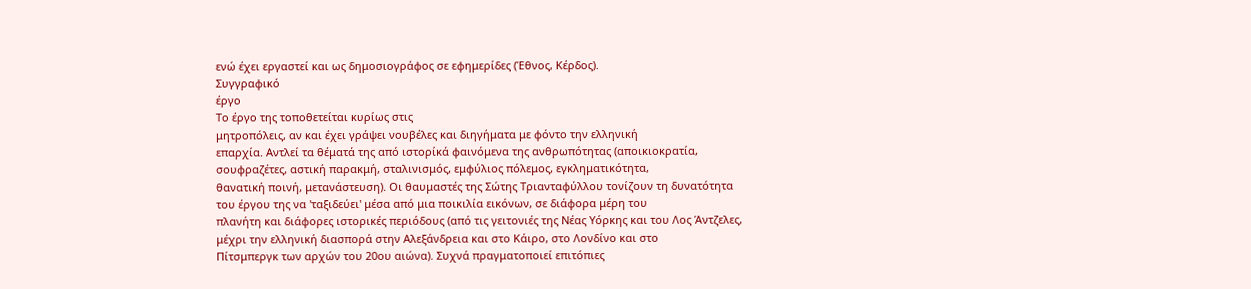ενώ έχει εργαστεί και ως δημοσιογράφος σε εφημερίδες (Έθνος, Κέρδος).
Συγγραφικό
έργο
Το έργο της τοποθετείται κυρίως στις
μητροπόλεις, αν και έχει γράψει νουβέλες και διηγήματα με φόντο την ελληνική
επαρχία. Αντλεί τα θέματά της από ιστορίκά φαινόμενα της ανθρωπότητας (αποικιοκρατία,
σουφραζέτες, αστική παρακμή, σταλινισμός, εμφύλιος πόλεμος, εγκληματικότητα,
θανατική ποινή, μετανάστευση). Οι θαυμαστές της Σώτης Τριανταφύλλου τονίζουν τη δυνατότητα
του έργου της να 'ταξιδεύει' μέσα από μια ποικιλία εικόνων, σε διάφορα μέρη του
πλανήτη και διάφορες ιστορικές περιόδους (από τις γειτονιές της Νέας Υόρκης και του Λος Άντζελες,
μέχρι την ελληνική διασπορά στην Αλεξάνδρεια και στο Κάιρο, στο Λονδίνο και στο
Πίτσμπεργκ των αρχών του 20ου αιώνα). Συχνά πραγματοποιεί επιτόπιες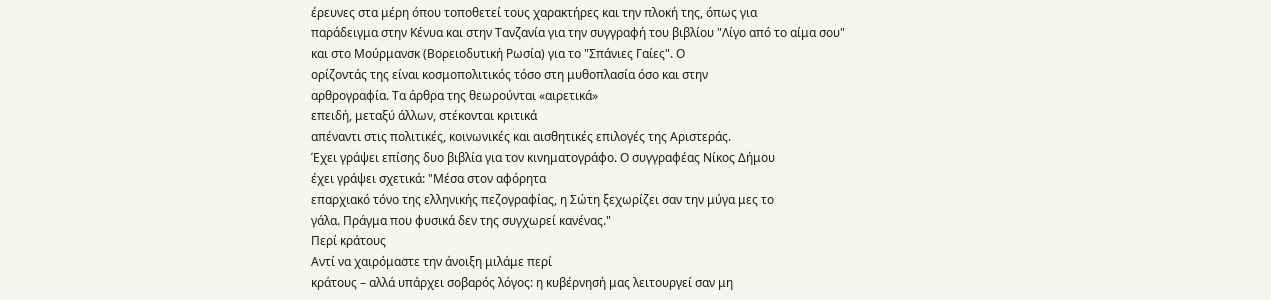έρευνες στα μέρη όπου τοποθετεί τους χαρακτήρες και την πλοκή της, όπως για
παράδειγμα στην Κένυα και στην Τανζανία για την συγγραφή του βιβλίου "Λίγο από το αίμα σου"
και στο Μούρμανσκ (Βορειοδυτική Ρωσία) για το "Σπάνιες Γαίες". Ο
ορίζοντάς της είναι κοσμοπολιτικός τόσο στη μυθοπλασία όσο και στην
αρθρογραφία. Τα άρθρα της θεωρούνται «αιρετικά»
επειδή, μεταξύ άλλων, στέκονται κριτικά
απέναντι στις πολιτικές, κοινωνικές και αισθητικές επιλογές της Αριστεράς.
Έχει γράψει επίσης δυο βιβλία για τον κινηματογράφο. Ο συγγραφέας Νίκος Δήμου
έχει γράψει σχετικά: "Μέσα στον αφόρητα
επαρχιακό τόνο της ελληνικής πεζογραφίας, η Σώτη ξεχωρίζει σαν την μύγα μες το
γάλα. Πράγμα που φυσικά δεν της συγχωρεί κανένας."
Περί κράτους
Αντί να χαιρόμαστε την άνοιξη μιλάμε περί
κράτους – αλλά υπάρχει σοβαρός λόγος: η κυβέρνησή μας λειτουργεί σαν μη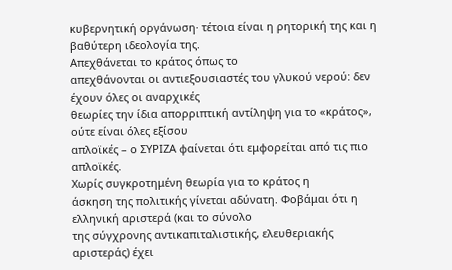κυβερνητική οργάνωση· τέτοια είναι η ρητορική της και η βαθύτερη ιδεολογία της.
Απεχθάνεται το κράτος όπως το
απεχθάνονται οι αντιεξουσιαστές του γλυκού νερού: δεν έχουν όλες οι αναρχικές
θεωρίες την ίδια απορριπτική αντίληψη για το «κράτος», ούτε είναι όλες εξίσου
απλοϊκές – ο ΣΥΡΙΖΑ φαίνεται ότι εμφορείται από τις πιο απλοϊκές.
Χωρίς συγκροτημένη θεωρία για το κράτος η
άσκηση της πολιτικής γίνεται αδύνατη. Φοβάμαι ότι η ελληνική αριστερά (και το σύνολο
της σύγχρονης αντικαπιταλιστικής, ελευθεριακής αριστεράς) έχει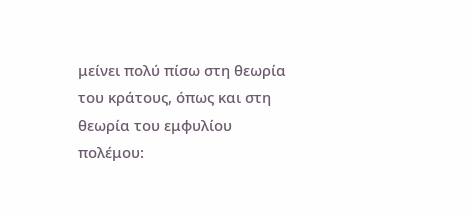μείνει πολύ πίσω στη θεωρία του κράτους, όπως και στη θεωρία του εμφυλίου
πολέμου: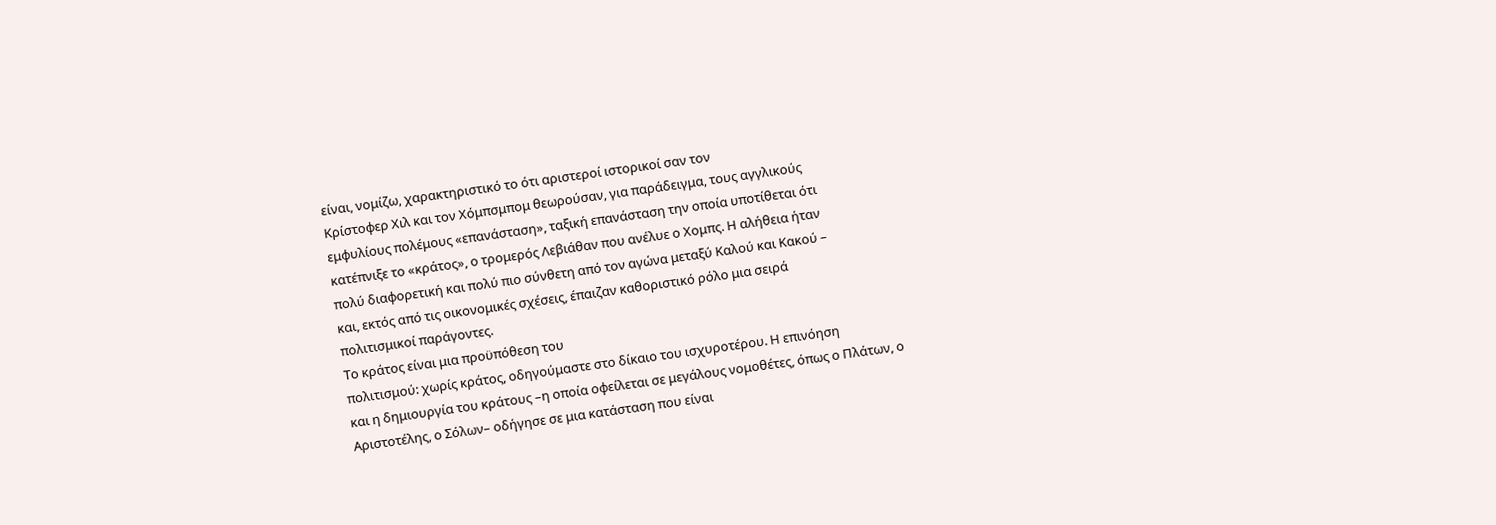είναι, νομίζω, χαρακτηριστικό το ότι αριστεροί ιστορικοί σαν τον
Κρίστοφερ Χιλ και τον Χόμπσμπομ θεωρούσαν, για παράδειγμα, τους αγγλικούς
εμφυλίους πολέμους «επανάσταση», ταξική επανάσταση την οποία υποτίθεται ότι
κατέπνιξε το «κράτος», ο τρομερός Λεβιάθαν που ανέλυε ο Χομπς. Η αλήθεια ήταν
πολύ διαφορετική και πολύ πιο σύνθετη από τον αγώνα μεταξύ Καλού και Κακού –
και, εκτός από τις οικονομικές σχέσεις, έπαιζαν καθοριστικό ρόλο μια σειρά
πολιτισμικοί παράγοντες.
Το κράτος είναι μια προϋπόθεση του
πολιτισμού: χωρίς κράτος, οδηγούμαστε στο δίκαιο του ισχυροτέρου. Η επινόηση
και η δημιουργία του κράτους –η οποία οφείλεται σε μεγάλους νομοθέτες, όπως ο Πλάτων, ο
Αριστοτέλης, ο Σόλων– οδήγησε σε μια κατάσταση που είναι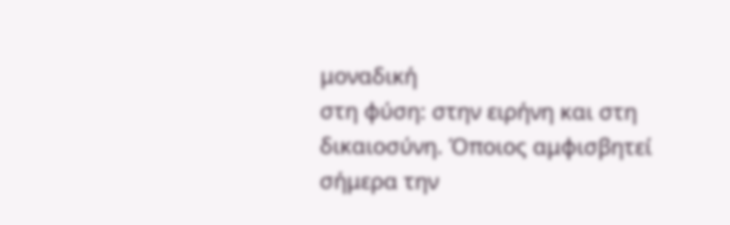μοναδική
στη φύση: στην ειρήνη και στη δικαιοσύνη. Όποιος αμφισβητεί σήμερα την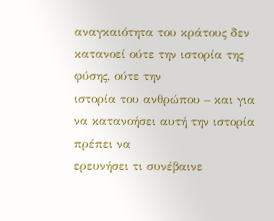αναγκαιότητα του κράτους δεν κατανοεί ούτε την ιστορία της φύσης, ούτε την
ιστορία του ανθρώπου – και για να κατανοήσει αυτή την ιστορία πρέπει να
ερευνήσει τι συνέβαινε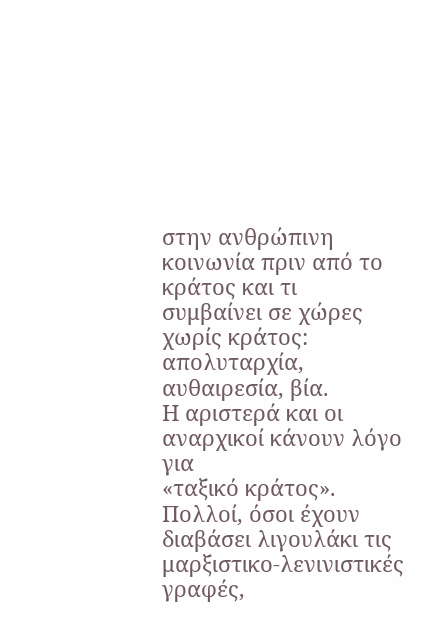στην ανθρώπινη κοινωνία πριν από το κράτος και τι
συμβαίνει σε χώρες χωρίς κράτος: απολυταρχία, αυθαιρεσία, βία.
Η αριστερά και οι αναρχικοί κάνουν λόγο για
«ταξικό κράτος». Πολλοί, όσοι έχουν διαβάσει λιγουλάκι τις
μαρξιστικο-λενινιστικές γραφές,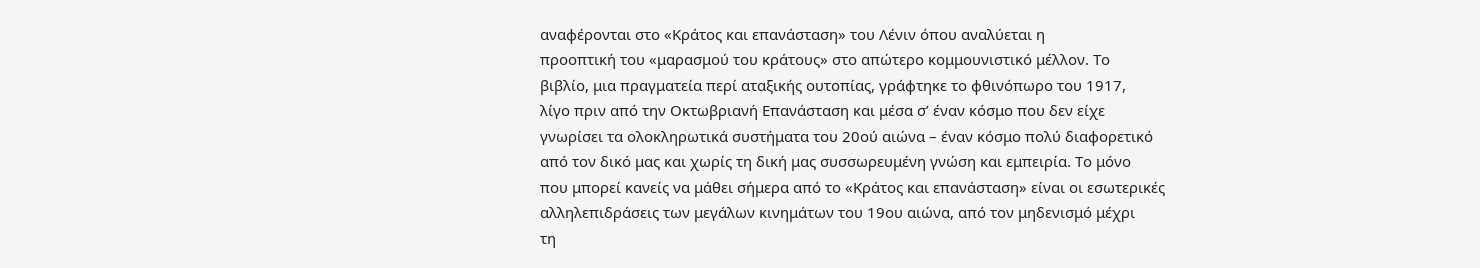αναφέρονται στο «Κράτος και επανάσταση» του Λένιν όπου αναλύεται η
προοπτική του «μαρασμού του κράτους» στο απώτερο κομμουνιστικό μέλλον. Το
βιβλίο, μια πραγματεία περί αταξικής ουτοπίας, γράφτηκε το φθινόπωρο του 1917,
λίγο πριν από την Οκτωβριανή Επανάσταση και μέσα σ’ έναν κόσμο που δεν είχε
γνωρίσει τα ολοκληρωτικά συστήματα του 20ού αιώνα – έναν κόσμο πολύ διαφορετικό
από τον δικό μας και χωρίς τη δική μας συσσωρευμένη γνώση και εμπειρία. Το μόνο
που μπορεί κανείς να μάθει σήμερα από το «Κράτος και επανάσταση» είναι οι εσωτερικές
αλληλεπιδράσεις των μεγάλων κινημάτων του 19ου αιώνα, από τον μηδενισμό μέχρι
τη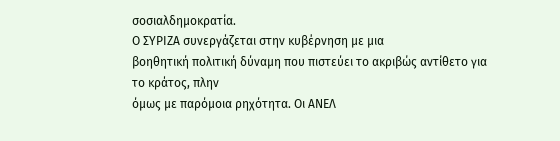σοσιαλδημοκρατία.
Ο ΣΥΡΙΖΑ συνεργάζεται στην κυβέρνηση με μια
βοηθητική πολιτική δύναμη που πιστεύει το ακριβώς αντίθετο για το κράτος, πλην
όμως με παρόμοια ρηχότητα. Οι ΑΝΕΛ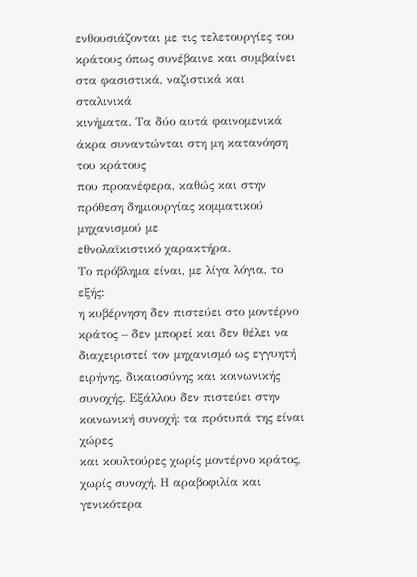ενθουσιάζονται με τις τελετουργίες του
κράτους όπως συνέβαινε και συμβαίνει στα φασιστικά, ναζιστικά και σταλινικά
κινήματα. Τα δύο αυτά φαινομενικά άκρα συναντώνται στη μη κατανόηση του κράτους
που προανέφερα, καθώς και στην πρόθεση δημιουργίας κομματικού μηχανισμού με
εθνολαϊκιστικό χαρακτήρα.
Το πρόβλημα είναι, με λίγα λόγια, το εξής:
η κυβέρνηση δεν πιστεύει στο μοντέρνο κράτος – δεν μπορεί και δεν θέλει να
διαχειριστεί τον μηχανισμό ως εγγυητή ειρήνης, δικαιοσύνης και κοινωνικής
συνοχής. Εξάλλου δεν πιστεύει στην κοινωνική συνοχή: τα πρότυπά της είναι χώρες
και κουλτούρες χωρίς μοντέρνο κράτος, χωρίς συνοχή. Η αραβοφιλία και γενικότερα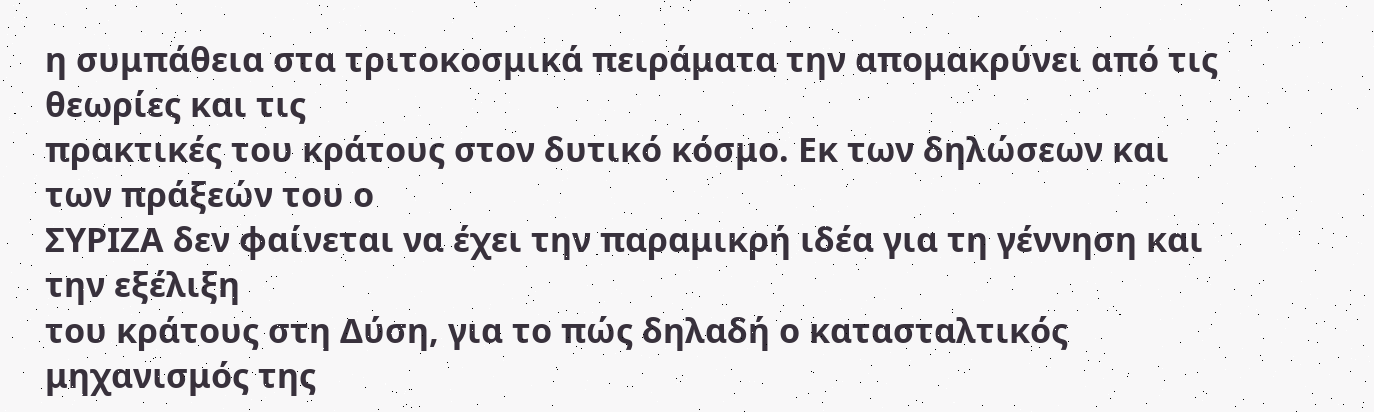η συμπάθεια στα τριτοκοσμικά πειράματα την απομακρύνει από τις θεωρίες και τις
πρακτικές του κράτους στον δυτικό κόσμο. Εκ των δηλώσεων και των πράξεών του ο
ΣΥΡΙΖΑ δεν φαίνεται να έχει την παραμικρή ιδέα για τη γέννηση και την εξέλιξη
του κράτους στη Δύση, για το πώς δηλαδή ο κατασταλτικός μηχανισμός της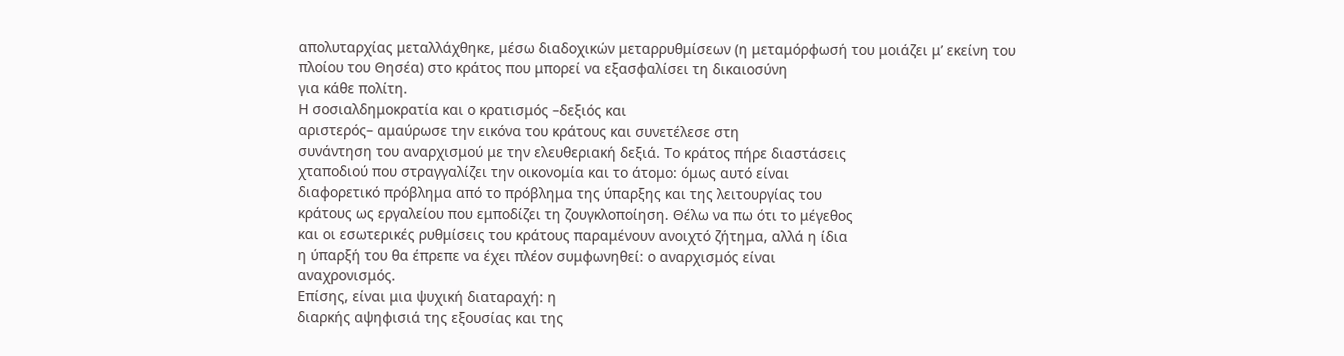απολυταρχίας μεταλλάχθηκε, μέσω διαδοχικών μεταρρυθμίσεων (η μεταμόρφωσή του μοιάζει μ’ εκείνη του
πλοίου του Θησέα) στο κράτος που μπορεί να εξασφαλίσει τη δικαιοσύνη
για κάθε πολίτη.
Η σοσιαλδημοκρατία και ο κρατισμός –δεξιός και
αριστερός– αμαύρωσε την εικόνα του κράτους και συνετέλεσε στη
συνάντηση του αναρχισμού με την ελευθεριακή δεξιά. Το κράτος πήρε διαστάσεις
χταποδιού που στραγγαλίζει την οικονομία και το άτομο: όμως αυτό είναι
διαφορετικό πρόβλημα από το πρόβλημα της ύπαρξης και της λειτουργίας του
κράτους ως εργαλείου που εμποδίζει τη ζουγκλοποίηση. Θέλω να πω ότι το μέγεθος
και οι εσωτερικές ρυθμίσεις του κράτους παραμένουν ανοιχτό ζήτημα, αλλά η ίδια
η ύπαρξή του θα έπρεπε να έχει πλέον συμφωνηθεί: ο αναρχισμός είναι
αναχρονισμός.
Επίσης, είναι μια ψυχική διαταραχή: η
διαρκής αψηφισιά της εξουσίας και της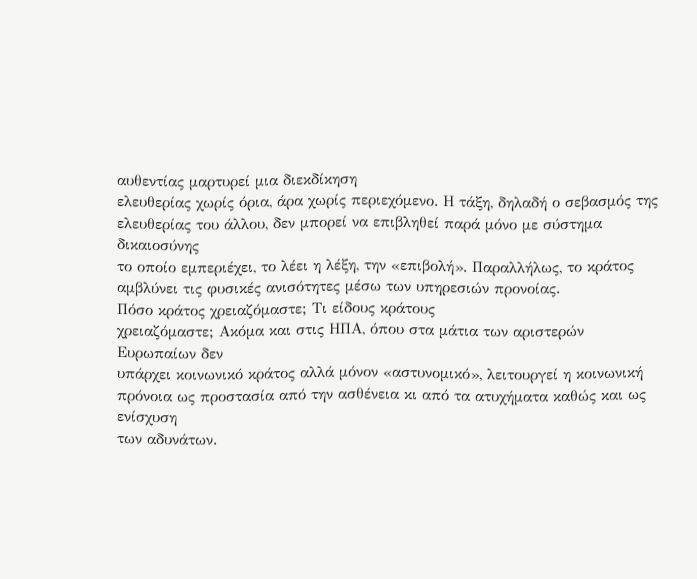αυθεντίας μαρτυρεί μια διεκδίκηση
ελευθερίας χωρίς όρια, άρα χωρίς περιεχόμενο. Η τάξη, δηλαδή ο σεβασμός της
ελευθερίας του άλλου, δεν μπορεί να επιβληθεί παρά μόνο με σύστημα δικαιοσύνης
το οποίο εμπεριέχει, το λέει η λέξη, την «επιβολή». Παραλλήλως, το κράτος
αμβλύνει τις φυσικές ανισότητες μέσω των υπηρεσιών προνοίας.
Πόσο κράτος χρειαζόμαστε; Τι είδους κράτους
χρειαζόμαστε; Ακόμα και στις ΗΠΑ, όπου στα μάτια των αριστερών Ευρωπαίων δεν
υπάρχει κοινωνικό κράτος αλλά μόνον «αστυνομικό», λειτουργεί η κοινωνική
πρόνοια ως προστασία από την ασθένεια κι από τα ατυχήματα καθώς και ως ενίσχυση
των αδυνάτων.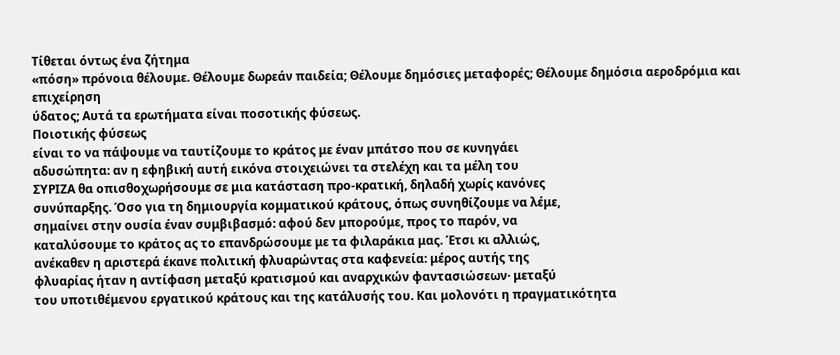Τίθεται όντως ένα ζήτημα
«πόση» πρόνοια θέλουμε. Θέλουμε δωρεάν παιδεία; Θέλουμε δημόσιες μεταφορές; Θέλουμε δημόσια αεροδρόμια και επιχείρηση
ύδατος; Αυτά τα ερωτήματα είναι ποσοτικής φύσεως.
Ποιοτικής φύσεως
είναι το να πάψουμε να ταυτίζουμε το κράτος με έναν μπάτσο που σε κυνηγάει
αδυσώπητα: αν η εφηβική αυτή εικόνα στοιχειώνει τα στελέχη και τα μέλη του
ΣΥΡΙΖΑ θα οπισθοχωρήσουμε σε μια κατάσταση προ-κρατική, δηλαδή χωρίς κανόνες
συνύπαρξης. Όσο για τη δημιουργία κομματικού κράτους, όπως συνηθίζουμε να λέμε,
σημαίνει στην ουσία έναν συμβιβασμό: αφού δεν μπορούμε, προς το παρόν, να
καταλύσουμε το κράτος ας το επανδρώσουμε με τα φιλαράκια μας. Έτσι κι αλλιώς,
ανέκαθεν η αριστερά έκανε πολιτική φλυαρώντας στα καφενεία: μέρος αυτής της
φλυαρίας ήταν η αντίφαση μεταξύ κρατισμού και αναρχικών φαντασιώσεων· μεταξύ
του υποτιθέμενου εργατικού κράτους και της κατάλυσής του. Και μολονότι η πραγματικότητα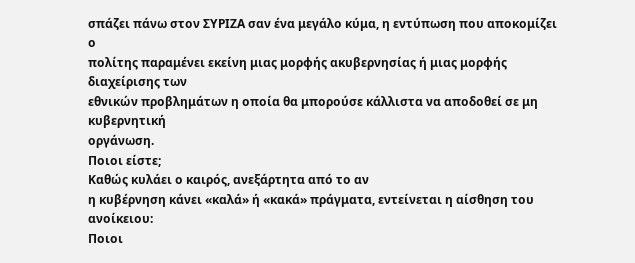σπάζει πάνω στον ΣΥΡΙΖΑ σαν ένα μεγάλο κύμα, η εντύπωση που αποκομίζει ο
πολίτης παραμένει εκείνη μιας μορφής ακυβερνησίας ή μιας μορφής διαχείρισης των
εθνικών προβλημάτων η οποία θα μπορούσε κάλλιστα να αποδοθεί σε μη κυβερνητική
οργάνωση.
Ποιοι είστε;
Καθώς κυλάει ο καιρός, ανεξάρτητα από το αν
η κυβέρνηση κάνει «καλά» ή «κακά» πράγματα, εντείνεται η αίσθηση του ανοίκειου:
Ποιοι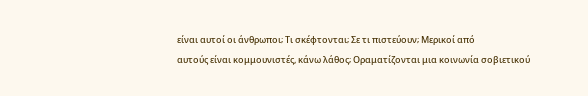είναι αυτοί οι άνθρωποι; Τι σκέφτονται; Σε τι πιστεύουν; Μερικοί από
αυτούς είναι κομμουνιστές, κάνω λάθος; Οραματίζονται μια κοινωνία σοβιετικού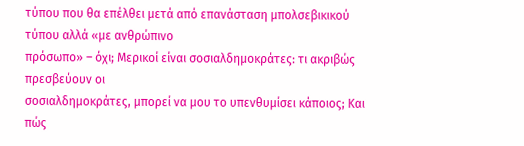τύπου που θα επέλθει μετά από επανάσταση μπολσεβικικού τύπου αλλά «με ανθρώπινο
πρόσωπο» – όχι; Μερικοί είναι σοσιαλδημοκράτες: τι ακριβώς πρεσβεύουν οι
σοσιαλδημοκράτες, μπορεί να μου το υπενθυμίσει κάποιος; Και πώς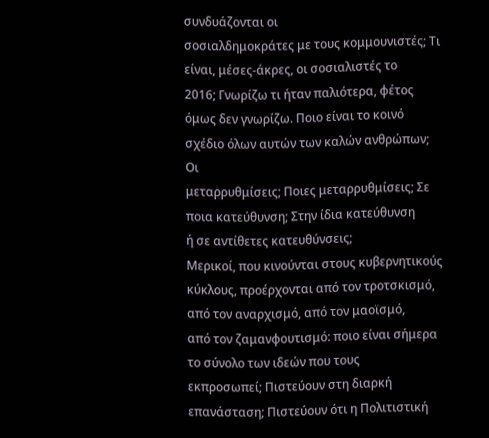συνδυάζονται οι
σοσιαλδημοκράτες με τους κομμουνιστές; Τι είναι, μέσες-άκρες, οι σοσιαλιστές το
2016; Γνωρίζω τι ήταν παλιότερα, φέτος
όμως δεν γνωρίζω. Ποιο είναι το κοινό σχέδιο όλων αυτών των καλών ανθρώπων; Οι
μεταρρυθμίσεις; Ποιες μεταρρυθμίσεις; Σε ποια κατεύθυνση; Στην ίδια κατεύθυνση
ή σε αντίθετες κατευθύνσεις;
Μερικοί, που κινούνται στους κυβερνητικούς
κύκλους, προέρχονται από τον τροτσκισμό, από τον αναρχισμό, από τον μαοϊσμό,
από τον ζαμανφουτισμό: ποιο είναι σήμερα το σύνολο των ιδεών που τους
εκπροσωπεί; Πιστεύουν στη διαρκή επανάσταση; Πιστεύουν ότι η Πολιτιστική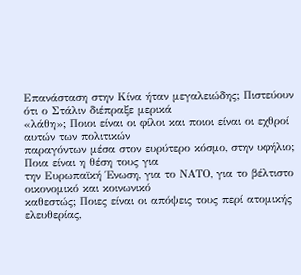Επανάσταση στην Κίνα ήταν μεγαλειώδης; Πιστεύουν ότι ο Στάλιν διέπραξε μερικά
«λάθη»; Ποιοι είναι οι φίλοι και ποιοι είναι οι εχθροί αυτών των πολιτικών
παραγόντων μέσα στον ευρύτερο κόσμο, στην υφήλιο; Ποια είναι η θέση τους για
την Ευρωπαϊκή Ένωση, για το ΝΑΤΟ, για το βέλτιστο οικονομικό και κοινωνικό
καθεστώς; Ποιες είναι οι απόψεις τους περί ατομικής ελευθερίας,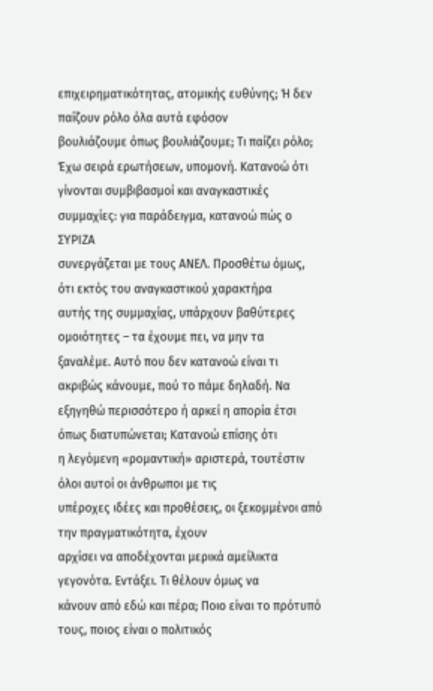επιχειρηματικότητας, ατομικής ευθύνης; Ή δεν παίζουν ρόλο όλα αυτά εφόσον
βουλιάζουμε όπως βουλιάζουμε; Τι παίζει ρόλο;
Έχω σειρά ερωτήσεων, υπομονή. Κατανοώ ότι
γίνονται συμβιβασμοί και αναγκαστικές συμμαχίες: για παράδειγμα, κατανοώ πώς ο ΣΥΡΙΖΑ
συνεργάζεται με τους ΑΝΕΛ. Προσθέτω όμως, ότι εκτός του αναγκαστικού χαρακτήρα
αυτής της συμμαχίας, υπάρχουν βαθύτερες ομοιότητες – τα έχουμε πει, να μην τα
ξαναλέμε. Αυτό που δεν κατανοώ είναι τι ακριβώς κάνουμε, πού το πάμε δηλαδή. Να
εξηγηθώ περισσότερο ή αρκεί η απορία έτσι όπως διατυπώνεται; Κατανοώ επίσης ότι
η λεγόμενη «ρομαντική» αριστερά, τουτέστιν όλοι αυτοί οι άνθρωποι με τις
υπέροχες ιδέες και προθέσεις, οι ξεκομμένοι από την πραγματικότητα, έχουν
αρχίσει να αποδέχονται μερικά αμείλικτα γεγονότα. Εντάξει. Τι θέλουν όμως να
κάνουν από εδώ και πέρα; Ποιο είναι το πρότυπό τους, ποιος είναι ο πολιτικός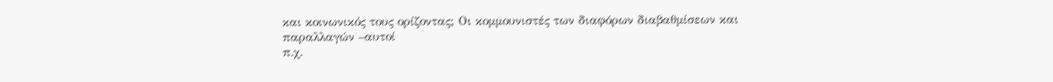και κοινωνικός τους ορίζοντας; Οι κομμουνιστές των διαφόρων διαβαθμίσεων και
παραλλαγών –αυτοί
π.χ.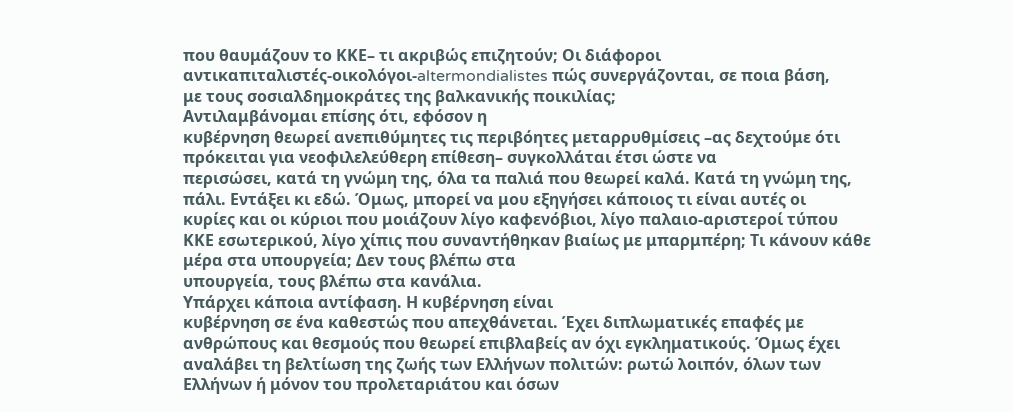που θαυμάζουν το ΚΚΕ– τι ακριβώς επιζητούν; Οι διάφοροι
αντικαπιταλιστές-οικολόγοι-altermondialistes πώς συνεργάζονται, σε ποια βάση,
με τους σοσιαλδημοκράτες της βαλκανικής ποικιλίας;
Αντιλαμβάνομαι επίσης ότι, εφόσον η
κυβέρνηση θεωρεί ανεπιθύμητες τις περιβόητες μεταρρυθμίσεις –ας δεχτούμε ότι
πρόκειται για νεοφιλελεύθερη επίθεση– συγκολλάται έτσι ώστε να
περισώσει, κατά τη γνώμη της, όλα τα παλιά που θεωρεί καλά. Κατά τη γνώμη της,
πάλι. Εντάξει κι εδώ. Όμως, μπορεί να μου εξηγήσει κάποιος τι είναι αυτές οι
κυρίες και οι κύριοι που μοιάζουν λίγο καφενόβιοι, λίγο παλαιο-αριστεροί τύπου
ΚΚΕ εσωτερικού, λίγο χίπις που συναντήθηκαν βιαίως με μπαρμπέρη; Τι κάνουν κάθε
μέρα στα υπουργεία; Δεν τους βλέπω στα
υπουργεία, τους βλέπω στα κανάλια.
Υπάρχει κάποια αντίφαση. Η κυβέρνηση είναι
κυβέρνηση σε ένα καθεστώς που απεχθάνεται. Έχει διπλωματικές επαφές με
ανθρώπους και θεσμούς που θεωρεί επιβλαβείς αν όχι εγκληματικούς. Όμως έχει
αναλάβει τη βελτίωση της ζωής των Ελλήνων πολιτών: ρωτώ λοιπόν, όλων των
Ελλήνων ή μόνον του προλεταριάτου και όσων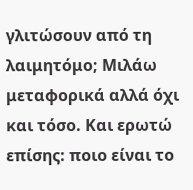γλιτώσουν από τη λαιμητόμο; Μιλάω
μεταφορικά αλλά όχι και τόσο. Και ερωτώ επίσης: ποιο είναι το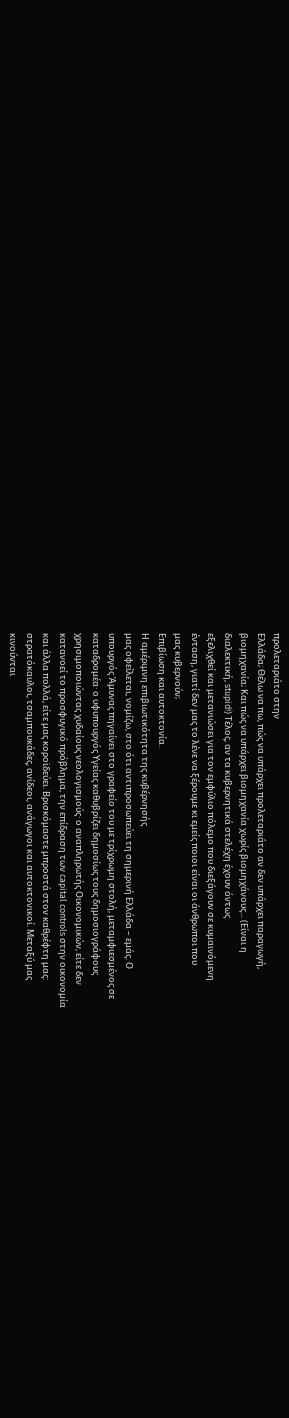προλεταριάτο στην
Ελλάδα; Θέλω να πω, πώς να υπάρχει προλεταριάτο αν δεν υπάρχει παραγωγή,
βιομηχανία; Και πώς να υπάρχει βιομηχανία χωρίς βιομηχάνους... (Είναι η
διαλεκτική, stupid!) Tέλος, αν τα κυβερνητικά στελέχη έχουν όντως
εξελιχθεί και μετανιώσει για τον εμφύλιο πόλεμο που διεξάγουν σε κυμαινόμενη
ένταση, γιατί δεν μας το λένε να ξέρουμε κι εμείς ποιοι είναι οι άνθρωποι που
μας κυβερνούν;
Επιβίωση και αυτοκτονία.
Η αμέριμνη επιβιωτικότητα της κυβέρνησής
μας οφείλεται, νομίζω, στο ότι αντιπροσωπεύει τη σημερινή Ελλάδα – εμάς. Ο
υπουργός Άμυνας πηγαίνει στο γραφείο του με τρίχρωμη στολή, μεταμφιεσμένος σε
καταδρομέα· ο υφυπουργός Υγείας καθυβρίζει δημοσίως τους δημοσιογράφους
χρησιμοποιώντας χυδαίους νεολογισμούς· ο αναπληρωτής Οικονομικών, είτε δεν
κατανοεί το προσφυγικό πρόβλημα, την επίδραση των capital controls στην οικονομία
και άλλα πολλά, είτε μας κοροϊδεύει. Βρισκόμαστε μπροστά στον καθρέφτη μας:
στρατόκαυλοι, τσαμπουκάδες, ανίδεοι, ανάγωγοι και αυτοκτονικοί. Μεταξύ μας
κινούνται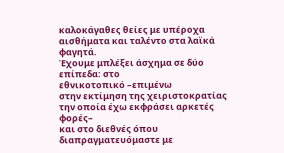καλοκάγαθες θείες με υπέροχα αισθήματα και ταλέντο στα λαϊκά φαγητά.
Έχουμε μπλέξει άσχημα σε δύο επίπεδα: στο
εθνικοτοπικό –επιμένω
στην εκτίμηση της χειριστοκρατίας την οποία έχω εκφράσει αρκετές φορές–
και στο διεθνές όπου διαπραγματευόμαστε με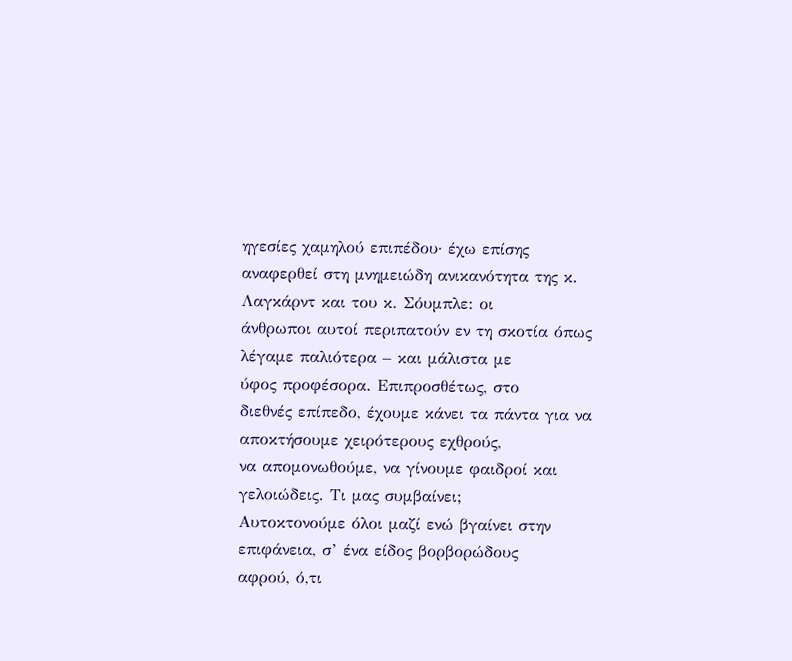ηγεσίες χαμηλού επιπέδου· έχω επίσης
αναφερθεί στη μνημειώδη ανικανότητα της κ. Λαγκάρντ και του κ. Σόυμπλε: οι
άνθρωποι αυτοί περιπατούν εν τη σκοτία όπως λέγαμε παλιότερα – και μάλιστα με
ύφος προφέσορα. Επιπροσθέτως, στο
διεθνές επίπεδο, έχουμε κάνει τα πάντα για να αποκτήσουμε χειρότερους εχθρούς,
να απομονωθούμε, να γίνουμε φαιδροί και γελοιώδεις. Τι μας συμβαίνει;
Αυτοκτονούμε όλοι μαζί ενώ βγαίνει στην επιφάνεια, σ’ ένα είδος βορβορώδους
αφρού, ό,τι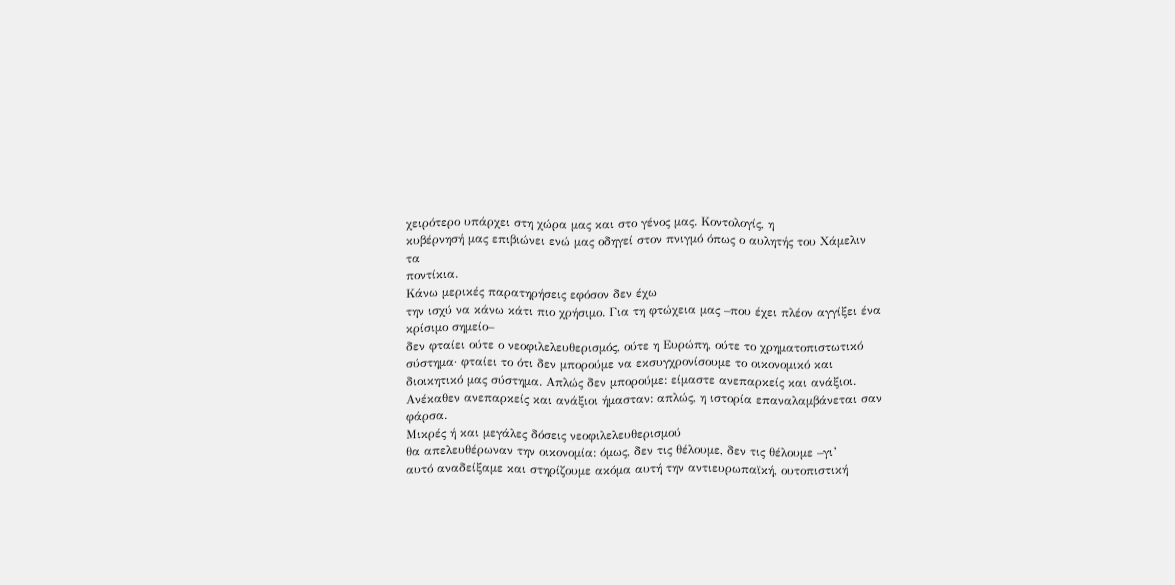χειρότερο υπάρχει στη χώρα μας και στο γένος μας. Κοντολογίς, η
κυβέρνησή μας επιβιώνει ενώ μας οδηγεί στον πνιγμό όπως ο αυλητής του Χάμελιν τα
ποντίκια.
Κάνω μερικές παρατηρήσεις εφόσον δεν έχω
την ισχύ να κάνω κάτι πιο χρήσιμο. Για τη φτώχεια μας –που έχει πλέον αγγίξει ένα κρίσιμο σημείο–
δεν φταίει ούτε ο νεοφιλελευθερισμός, ούτε η Ευρώπη, ούτε το χρηματοπιστωτικό
σύστημα· φταίει το ότι δεν μπορούμε να εκσυγχρονίσουμε το οικονομικό και
διοικητικό μας σύστημα. Απλώς δεν μπορούμε: είμαστε ανεπαρκείς και ανάξιοι.
Ανέκαθεν ανεπαρκείς και ανάξιοι ήμασταν: απλώς, η ιστορία επαναλαμβάνεται σαν
φάρσα.
Μικρές ή και μεγάλες δόσεις νεοφιλελευθερισμού
θα απελευθέρωναν την οικονομία: όμως, δεν τις θέλουμε, δεν τις θέλουμε –γι’
αυτό αναδείξαμε και στηρίζουμε ακόμα αυτή την αντιευρωπαϊκή, ουτοπιστική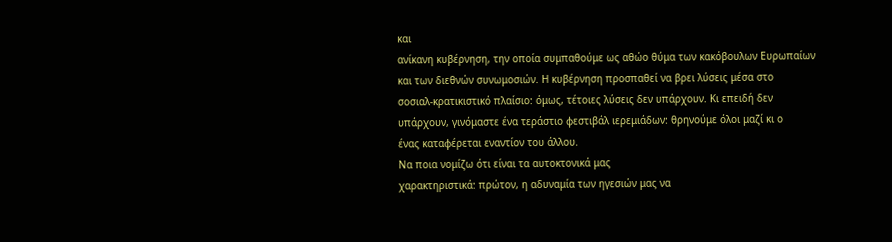και
ανίκανη κυβέρνηση, την οποία συμπαθούμε ως αθώο θύμα των κακόβουλων Ευρωπαίων
και των διεθνών συνωμοσιών. Η κυβέρνηση προσπαθεί να βρει λύσεις μέσα στο
σοσιαλ-κρατικιστικό πλαίσιο: όμως, τέτοιες λύσεις δεν υπάρχουν. Κι επειδή δεν
υπάρχουν, γινόμαστε ένα τεράστιο φεστιβάλ ιερεμιάδων: θρηνούμε όλοι μαζί κι ο
ένας καταφέρεται εναντίον του άλλου.
Να ποια νομίζω ότι είναι τα αυτοκτονικά μας
χαρακτηριστικά: πρώτον, η αδυναμία των ηγεσιών μας να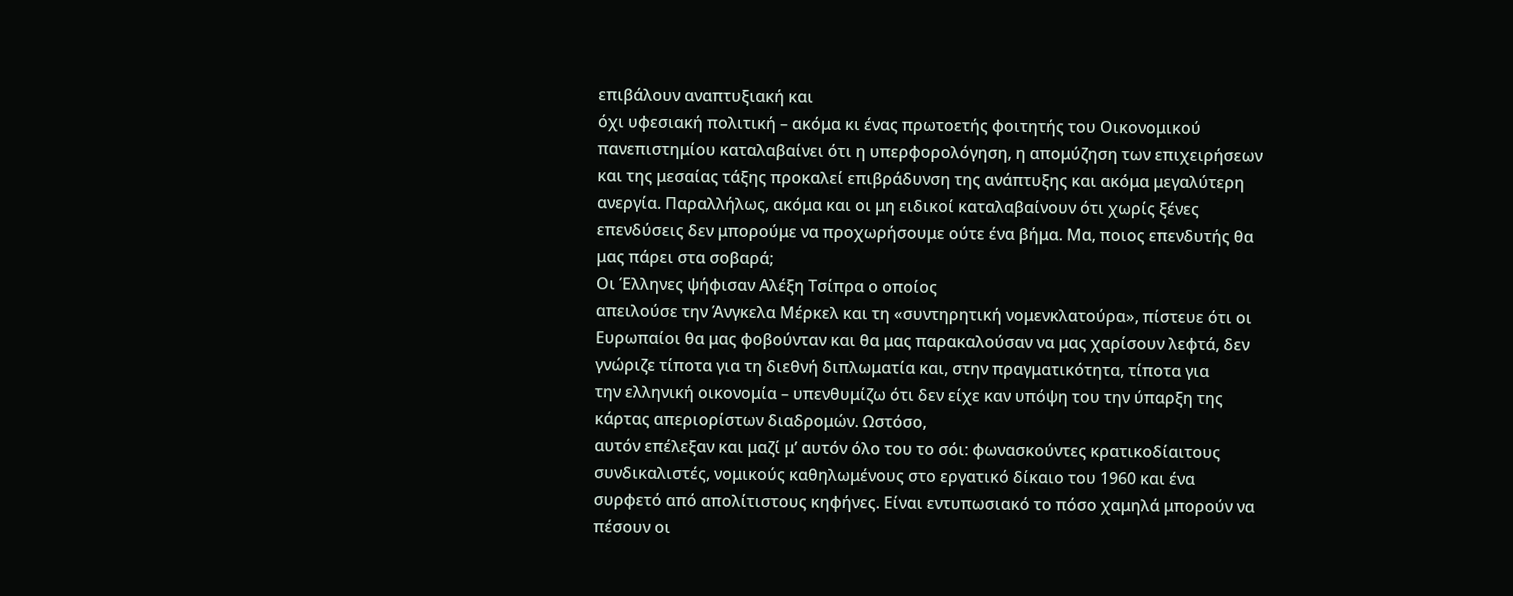επιβάλουν αναπτυξιακή και
όχι υφεσιακή πολιτική – ακόμα κι ένας πρωτοετής φοιτητής του Οικονομικού
πανεπιστημίου καταλαβαίνει ότι η υπερφορολόγηση, η απομύζηση των επιχειρήσεων
και της μεσαίας τάξης προκαλεί επιβράδυνση της ανάπτυξης και ακόμα μεγαλύτερη
ανεργία. Παραλλήλως, ακόμα και οι μη ειδικοί καταλαβαίνουν ότι χωρίς ξένες
επενδύσεις δεν μπορούμε να προχωρήσουμε ούτε ένα βήμα. Μα, ποιος επενδυτής θα
μας πάρει στα σοβαρά;
Οι Έλληνες ψήφισαν Αλέξη Τσίπρα ο οποίος
απειλούσε την Άνγκελα Μέρκελ και τη «συντηρητική νομενκλατούρα», πίστευε ότι οι
Ευρωπαίοι θα μας φοβούνταν και θα μας παρακαλούσαν να μας χαρίσουν λεφτά, δεν
γνώριζε τίποτα για τη διεθνή διπλωματία και, στην πραγματικότητα, τίποτα για
την ελληνική οικονομία – υπενθυμίζω ότι δεν είχε καν υπόψη του την ύπαρξη της
κάρτας απεριορίστων διαδρομών. Ωστόσο,
αυτόν επέλεξαν και μαζί μ’ αυτόν όλο του το σόι: φωνασκούντες κρατικοδίαιτους
συνδικαλιστές, νομικούς καθηλωμένους στο εργατικό δίκαιο του 1960 και ένα
συρφετό από απολίτιστους κηφήνες. Είναι εντυπωσιακό το πόσο χαμηλά μπορούν να
πέσουν οι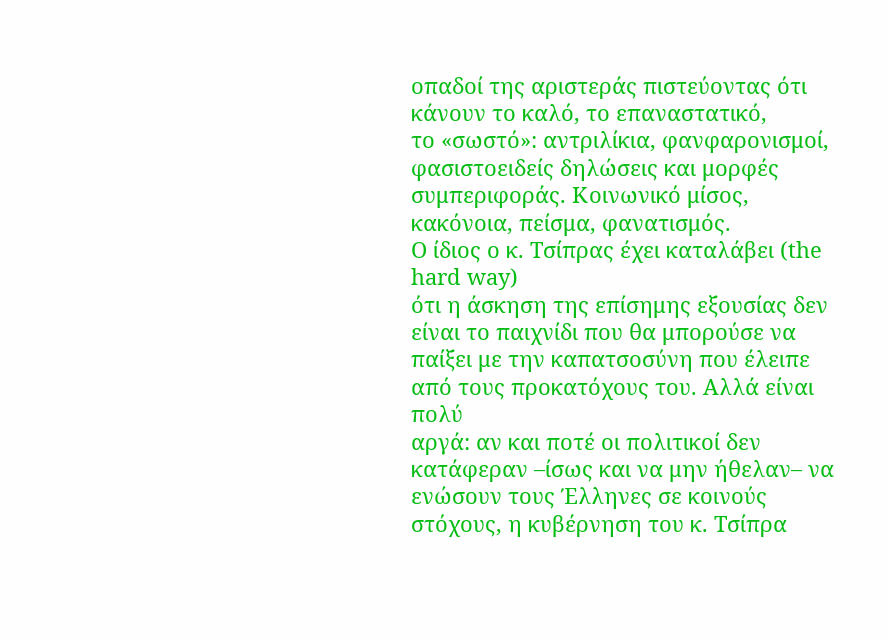οπαδοί της αριστεράς πιστεύοντας ότι κάνουν το καλό, το επαναστατικό,
το «σωστό»: αντριλίκια, φανφαρονισμοί, φασιστοειδείς δηλώσεις και μορφές
συμπεριφοράς. Κοινωνικό μίσος, κακόνοια, πείσμα, φανατισμός.
Ο ίδιος ο κ. Τσίπρας έχει καταλάβει (the hard way)
ότι η άσκηση της επίσημης εξουσίας δεν είναι το παιχνίδι που θα μπορούσε να
παίξει με την καπατσοσύνη που έλειπε από τους προκατόχους του. Αλλά είναι πολύ
αργά: αν και ποτέ οι πολιτικοί δεν κατάφεραν –ίσως και να μην ήθελαν– να
ενώσουν τους Έλληνες σε κοινούς στόχους, η κυβέρνηση του κ. Τσίπρα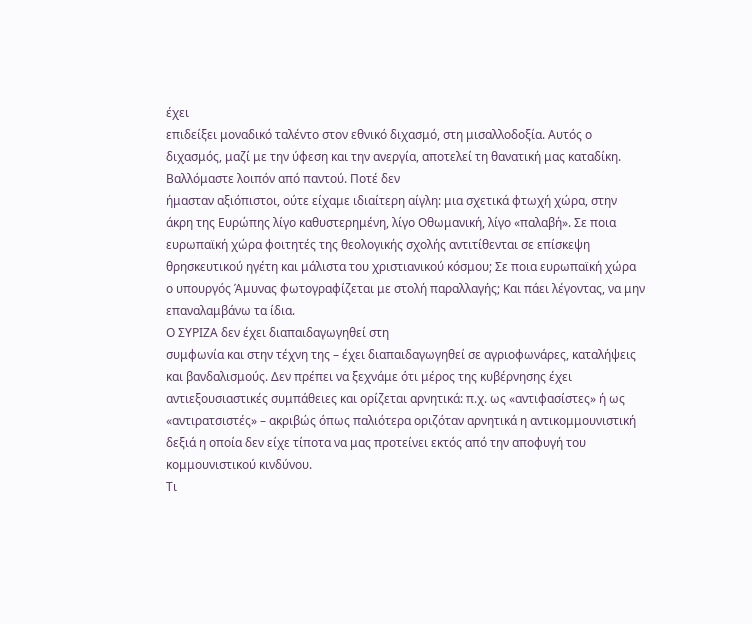έχει
επιδείξει μοναδικό ταλέντο στον εθνικό διχασμό, στη μισαλλοδοξία. Αυτός ο
διχασμός, μαζί με την ύφεση και την ανεργία, αποτελεί τη θανατική μας καταδίκη.
Βαλλόμαστε λοιπόν από παντού. Ποτέ δεν
ήμασταν αξιόπιστοι, ούτε είχαμε ιδιαίτερη αίγλη: μια σχετικά φτωχή χώρα, στην
άκρη της Ευρώπης λίγο καθυστερημένη, λίγο Οθωμανική, λίγο «παλαβή». Σε ποια
ευρωπαϊκή χώρα φοιτητές της θεολογικής σχολής αντιτίθενται σε επίσκεψη
θρησκευτικού ηγέτη και μάλιστα του χριστιανικού κόσμου; Σε ποια ευρωπαϊκή χώρα
ο υπουργός Άμυνας φωτογραφίζεται με στολή παραλλαγής; Και πάει λέγοντας, να μην
επαναλαμβάνω τα ίδια.
Ο ΣΥΡΙΖΑ δεν έχει διαπαιδαγωγηθεί στη
συμφωνία και στην τέχνη της – έχει διαπαιδαγωγηθεί σε αγριοφωνάρες, καταλήψεις
και βανδαλισμούς. Δεν πρέπει να ξεχνάμε ότι μέρος της κυβέρνησης έχει
αντιεξουσιαστικές συμπάθειες και ορίζεται αρνητικά: π.χ. ως «αντιφασίστες» ή ως
«αντιρατσιστές» – ακριβώς όπως παλιότερα οριζόταν αρνητικά η αντικομμουνιστική
δεξιά η οποία δεν είχε τίποτα να μας προτείνει εκτός από την αποφυγή του
κομμουνιστικού κινδύνου.
Τι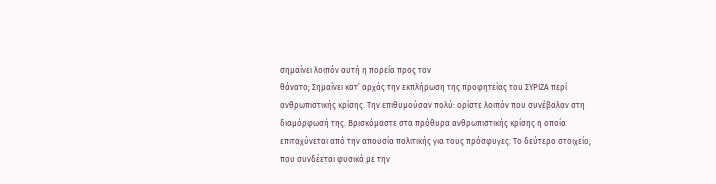σημαίνει λοιπόν αυτή η πορεία προς τον
θάνατο; Σημαίνει κατ’ αρχάς την εκπλήρωση της προφητείας του ΣΥΡΙΖΑ περί
ανθρωπιστικής κρίσης. Την επιθυμούσαν πολύ: ορίστε λοιπόν που συνέβαλαν στη
διαμόρφωσή της. Βρισκόμαστε στα πρόθυρα ανθρωπιστικής κρίσης η οποία
επιταχύνεται από την απουσία πολιτικής για τους πρόσφυγες. Το δεύτερο στοιχείο,
που συνδέεται φυσικά με την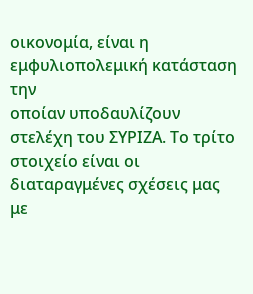οικονομία, είναι η εμφυλιοπολεμική κατάσταση την
οποίαν υποδαυλίζουν στελέχη του ΣΥΡΙΖΑ. Το τρίτο στοιχείο είναι οι
διαταραγμένες σχέσεις μας με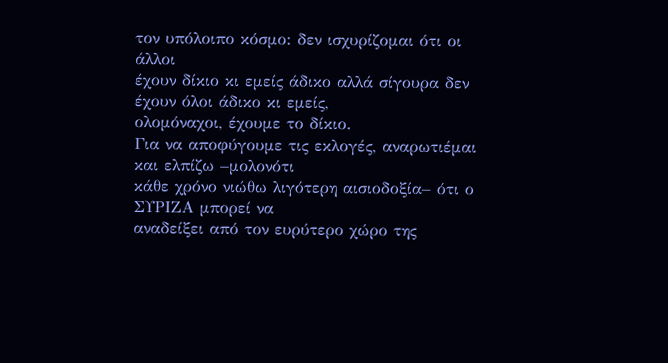τον υπόλοιπο κόσμο: δεν ισχυρίζομαι ότι οι άλλοι
έχουν δίκιο κι εμείς άδικο αλλά σίγουρα δεν έχουν όλοι άδικο κι εμείς,
ολομόναχοι, έχουμε το δίκιο.
Για να αποφύγουμε τις εκλογές, αναρωτιέμαι
και ελπίζω –μολονότι
κάθε χρόνο νιώθω λιγότερη αισιοδοξία– ότι ο ΣΥΡΙΖΑ μπορεί να
αναδείξει από τον ευρύτερο χώρο της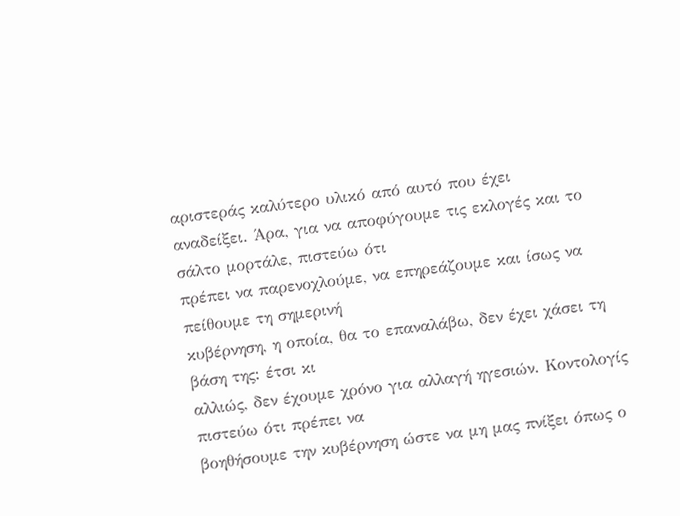αριστεράς καλύτερο υλικό από αυτό που έχει
αναδείξει. Άρα, για να αποφύγουμε τις εκλογές και το σάλτο μορτάλε, πιστεύω ότι
πρέπει να παρενοχλούμε, να επηρεάζουμε και ίσως να πείθουμε τη σημερινή
κυβέρνηση, η οποία, θα το επαναλάβω, δεν έχει χάσει τη βάση της: έτσι κι
αλλιώς, δεν έχουμε χρόνο για αλλαγή ηγεσιών. Κοντολογίς πιστεύω ότι πρέπει να
βοηθήσουμε την κυβέρνηση ώστε να μη μας πνίξει όπως ο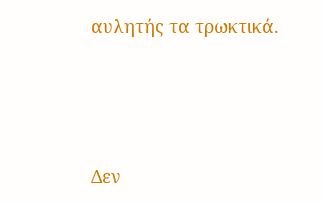αυλητής τα τρωκτικά.




Δεν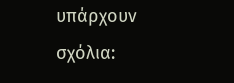υπάρχουν σχόλια: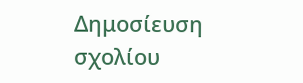Δημοσίευση σχολίου